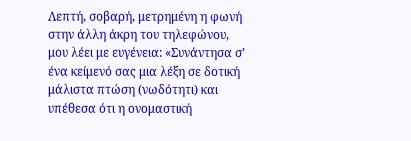Λεπτή, σοβαρή, μετρημένη η φωνή στην άλλη άκρη του τηλεφώνου, μου λέει με ευγένεια: «Συνάντησα σ’ ένα κείμενό σας μια λέξη σε δοτική μάλιστα πτώση (νωδότητι) και υπέθεσα ότι η ονομαστική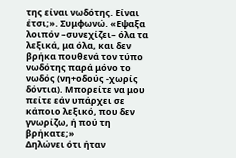της είναι νωδότης. Είναι έτσι;». Συμφωνώ. «Εψαξα λοιπόν –συνεχίζει– όλα τα λεξικά, μα όλα, και δεν βρήκα πουθενά τον τύπο νωδότης παρά μόνο το νωδός (νη+οδούς -χωρίς δόντια). Μπορείτε να μου πείτε εάν υπάρχει σε κάποιο λεξικό, που δεν γνωρίζω, ή πού τη βρήκατε;»
Δηλώνει ότι ήταν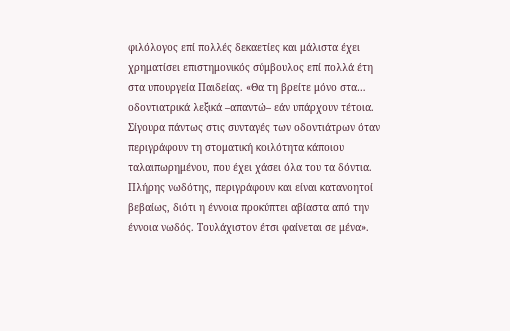φιλόλογος επί πολλές δεκαετίες και μάλιστα έχει χρηματίσει επιστημονικός σύμβουλος επί πολλά έτη στα υπουργεία Παιδείας. «Θα τη βρείτε μόνο στα… οδοντιατρικά λεξικά –απαντώ– εάν υπάρχουν τέτοια. Σίγουρα πάντως στις συνταγές των οδοντιάτρων όταν περιγράφουν τη στοματική κοιλότητα κάποιου ταλαιπωρημένου, που έχει χάσει όλα του τα δόντια. Πλήρης νωδότης, περιγράφουν και είναι κατανοητοί βεβαίως, διότι η έννοια προκύπτει αβίαστα από την έννοια νωδός. Τουλάχιστον έτσι φαίνεται σε μένα».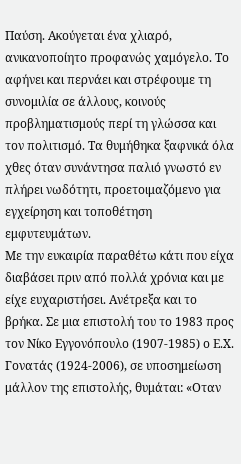Παύση. Ακούγεται ένα χλιαρό, ανικανοποίητο προφανώς χαμόγελο. Το αφήνει και περνάει και στρέφουμε τη συνομιλία σε άλλους, κοινούς προβληματισμούς περί τη γλώσσα και τον πολιτισμό. Τα θυμήθηκα ξαφνικά όλα χθες όταν συνάντησα παλιό γνωστό εν πλήρει νωδότητι, προετοιμαζόμενο για εγχείρηση και τοποθέτηση εμφυτευμάτων.
Με την ευκαιρία παραθέτω κάτι που είχα διαβάσει πριν από πολλά χρόνια και με είχε ευχαριστήσει. Ανέτρεξα και το βρήκα. Σε μια επιστολή του το 1983 προς τον Νίκο Εγγονόπουλο (1907-1985) ο Ε.Χ. Γονατάς (1924-2006), σε υποσημείωση μάλλον της επιστολής, θυμάται: «Οταν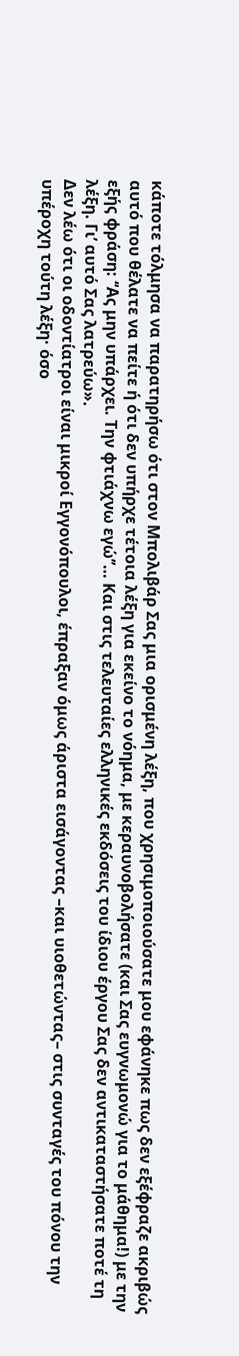κάποτε τόλμησα να παρατηρήσω ότι στον Μπολιβάρ Σας μια ορισμένη λέξη, που χρησιμοποιούσατε μου εφάνηκε πως δεν εξέφραζε ακριβώς αυτό που θέλατε να πείτε ή ότι δεν υπήρχε τέτοια λέξη για εκείνο το νόημα, με κεραυνοβολήσατε (και Σας ευγνωμονώ για το μάθημα!) με την εξής φράση: ‘‘Ας μην υπάρχει. Την φτιάχνω εγώ’’… Και στις τελευταίες ελληνικές εκδόσεις του ίδιου έργου Σας δεν αντικαταστήσατε ποτέ τη λέξη. Γι’ αυτό Σας λατρεύω».
Δεν λέω ότι οι οδοντίατροι είναι μικροί Εγγονόπουλοι, έπραξαν όμως άριστα εισάγοντας –και υιοθετώντας– στις συνταγές του πόνου την υπέροχη τούτη λέξη· όσο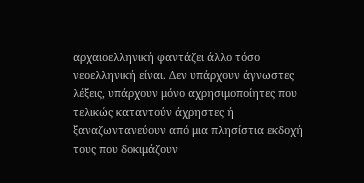αρχαιοελληνική φαντάζει άλλο τόσο νεοελληνική είναι. Δεν υπάρχουν άγνωστες λέξεις, υπάρχουν μόνο αχρησιμοποίητες που τελικώς καταντούν άχρηστες ή ξαναζωντανεύουν από μια πλησίστια εκδοχή τους που δοκιμάζουν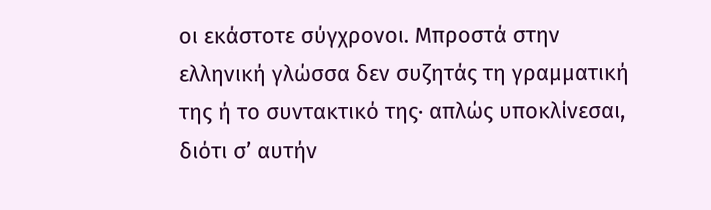οι εκάστοτε σύγχρονοι. Μπροστά στην ελληνική γλώσσα δεν συζητάς τη γραμματική της ή το συντακτικό της· απλώς υποκλίνεσαι, διότι σ’ αυτήν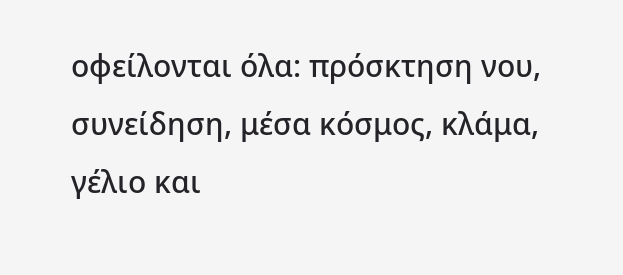οφείλονται όλα: πρόσκτηση νου, συνείδηση, μέσα κόσμος, κλάμα, γέλιο και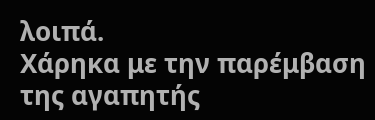λοιπά.
Χάρηκα με την παρέμβαση της αγαπητής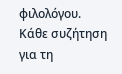φιλολόγου. Κάθε συζήτηση για τη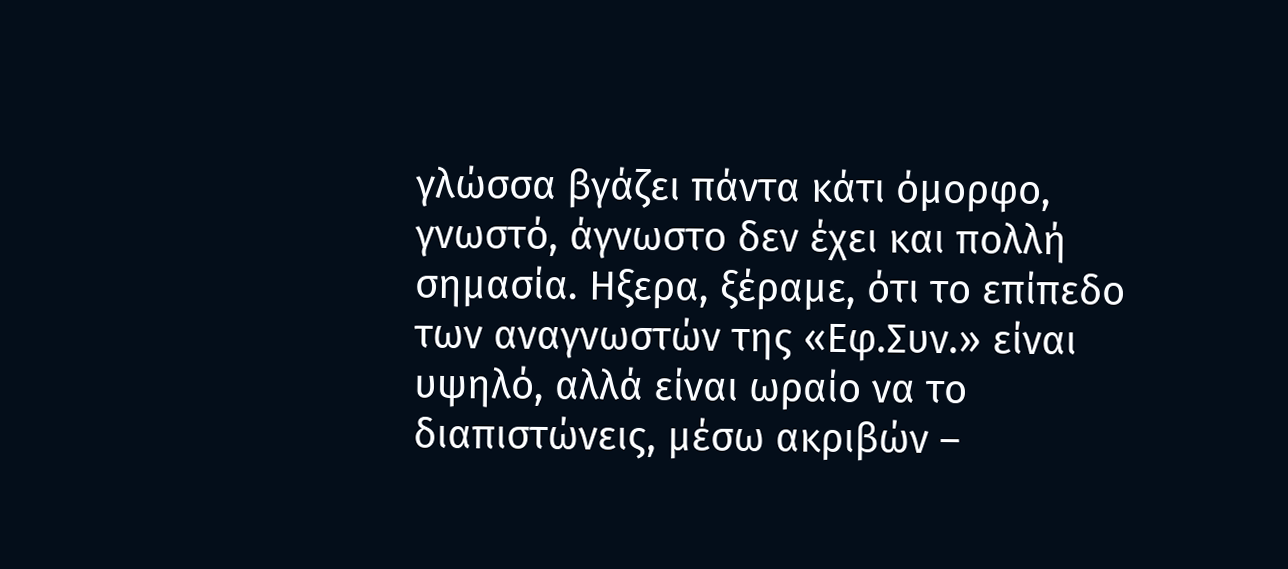γλώσσα βγάζει πάντα κάτι όμορφο, γνωστό, άγνωστο δεν έχει και πολλή σημασία. Ηξερα, ξέραμε, ότι το επίπεδο των αναγνωστών της «Εφ.Συν.» είναι υψηλό, αλλά είναι ωραίο να το διαπιστώνεις, μέσω ακριβών –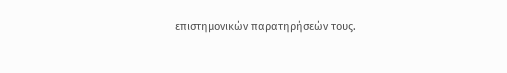επιστημονικών παρατηρήσεών τους.